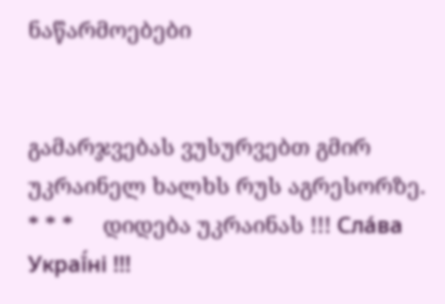ნაწარმოებები


გამარჯვებას ვუსურვებთ გმირ უკრაინელ ხალხს რუს აგრესორზე.     * * *     დიდება უკრაინას !!! Сла́ва Украї́ні !!!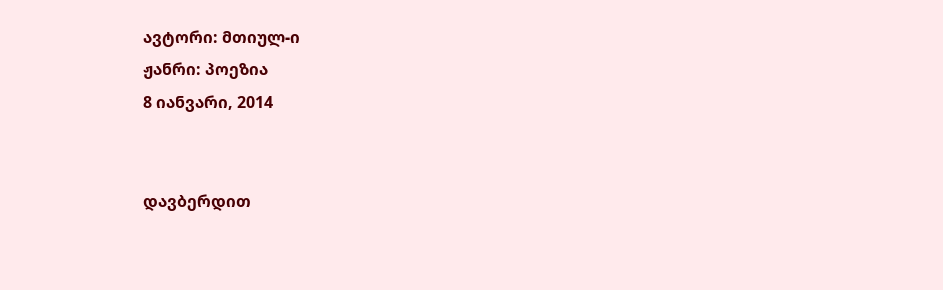ავტორი: მთიულ-ი
ჟანრი: პოეზია
8 იანვარი, 2014


დავბერდით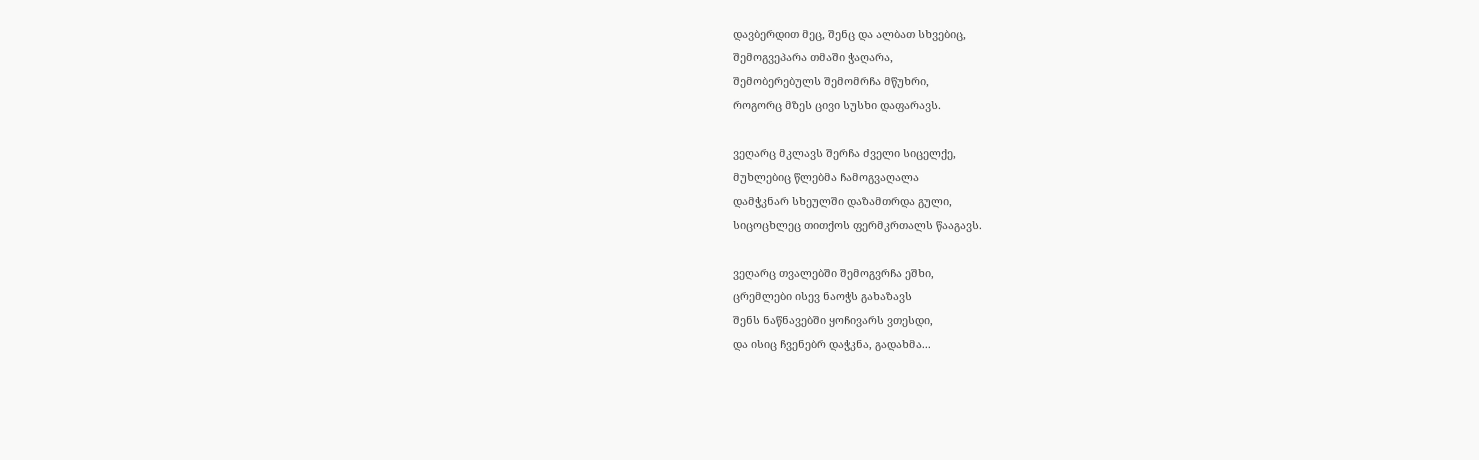დავბერდით მეც, შენც და ალბათ სხვებიც,
შემოგვეპარა თმაში ჭაღარა,
შემობერებულს შემომრჩა მწუხრი,
როგორც მზეს ცივი სუსხი დაფარავს.

ვეღარც მკლავს შერჩა ძველი სიცელქე,
მუხლებიც წლებმა ჩამოგვაღალა
დამჭკნარ სხეულში დაზამთრდა გული,
სიცოცხლეც თითქოს ფერმკრთალს წააგავს.

ვეღარც თვალებში შემოგვრჩა ეშხი,
ცრემლები ისევ ნაოჭს გახაზავს
შენს ნაწნავებში ყოჩივარს ვთესდი,
და ისიც ჩვენებრ დაჭკნა, გადახმა...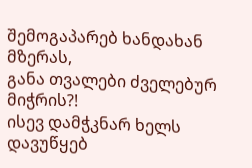შემოგაპარებ ხანდახან მზერას,
განა თვალები ძველებურ მიჭრის?!
ისევ დამჭკნარ ხელს დავუწყებ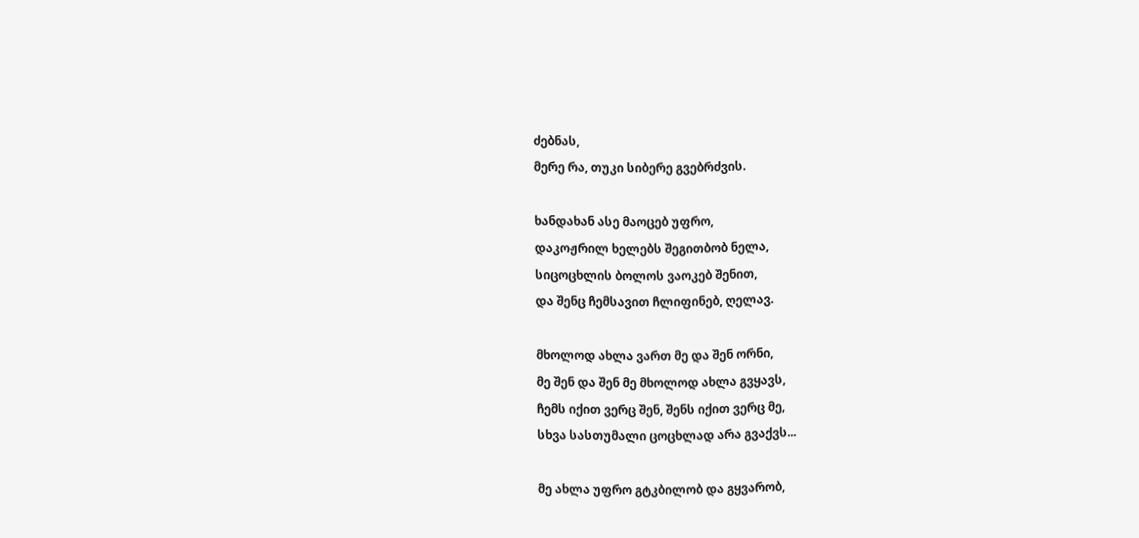ძებნას,
მერე რა, თუკი სიბერე გვებრძვის.

ხანდახან ასე მაოცებ უფრო,
დაკოჟრილ ხელებს შეგითბობ ნელა,
სიცოცხლის ბოლოს ვაოკებ შენით,
და შენც ჩემსავით ჩლიფინებ, ღელავ.

მხოლოდ ახლა ვართ მე და შენ ორნი,
მე შენ და შენ მე მხოლოდ ახლა გვყავს,
ჩემს იქით ვერც შენ, შენს იქით ვერც მე,
სხვა სასთუმალი ცოცხლად არა გვაქვს...

მე ახლა უფრო გტკბილობ და გყვარობ,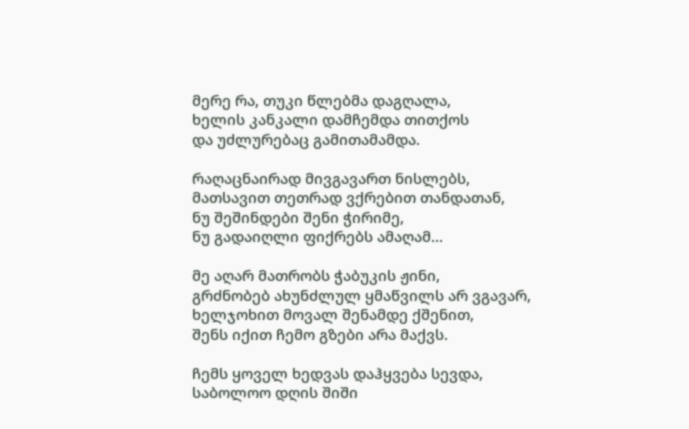მერე რა, თუკი წლებმა დაგღალა,
ხელის კანკალი დამჩემდა თითქოს
და უძლურებაც გამითამამდა.

რაღაცნაირად მივგავართ ნისლებს,
მათსავით თეთრად ვქრებით თანდათან,
ნუ შეშინდები შენი ჭირიმე,
ნუ გადაიღლი ფიქრებს ამაღამ...

მე აღარ მათრობს ჭაბუკის ჟინი,
გრძნობებ ახუნძლულ ყმაწვილს არ ვგავარ,
ხელჯოხით მოვალ შენამდე ქშენით,
შენს იქით ჩემო გზები არა მაქვს.

ჩემს ყოველ ხედვას დაჰყვება სევდა,
საბოლოო დღის შიში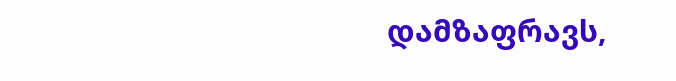დამზაფრავს,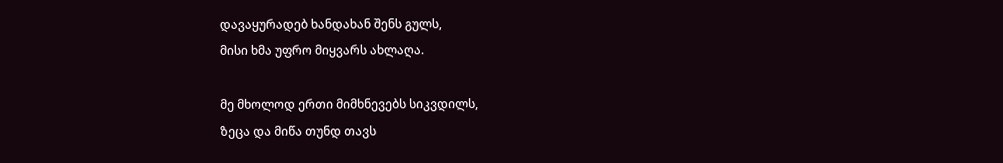დავაყურადებ ხანდახან შენს გულს,
მისი ხმა უფრო მიყვარს ახლაღა.

მე მხოლოდ ერთი მიმხნევებს სიკვდილს,
ზეცა და მიწა თუნდ თავს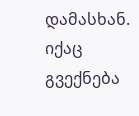დამასხან.
იქაც გვექნება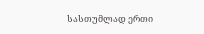სასთუმლად ერთი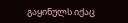გაყინულს იქაც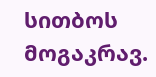სითბოს მოგაკრავ.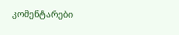კომენტარები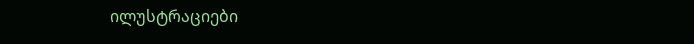ილუსტრაციები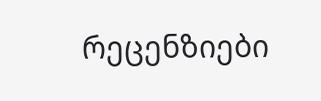რეცენზიები